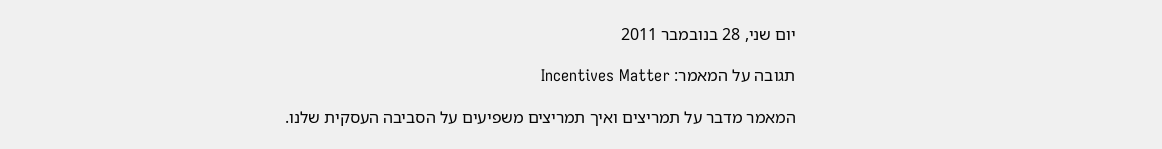יום שני, 28 בנובמבר 2011

תגובה על המאמר: Incentives Matter

המאמר מדבר על תמריצים ואיך תמריצים משפיעים על הסביבה העסקית שלנו.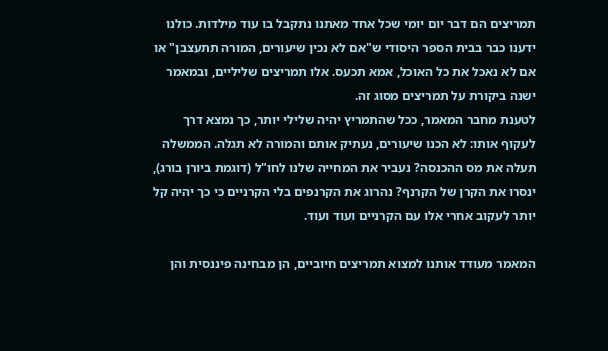תמריצים הם דבר יום יומי שכל אחד מאתנו נתקבל בו עוד מילדות. כולנו ידענו כבר בבית הספר היסודי ש"אם לא נכין שיעורים, המורה תתעצבן" או אם לא נאכל את כל האוכל, אמא תכעס. אלו תמריצים שליליים, ובמאמר ישנה ביקורת על תמריצים מסוג זה.
לטענת מחבר המאמר, ככל שהתמריץ יהיה שלילי יותר, כך נמצא דרך לעקוף אותו: לא הכנו שיעורים, נעתיק אותם והמורה לא תגלה. הממשלה תעלה את מס ההכנסה? נעביר את המחייה שלנו לחו"ל (דוגמת ביורן בורג), ינסרו את הקרן של הקרנף? נהרוג את הקרנפים בלי הקרניים כי כך יהיה קל יותר לעקוב אחרי אלו עם הקרניים ועוד ועוד.

המאמר מעודד אותנו למצוא תמריצים חיוביים, הן מבחינה פיננסית והן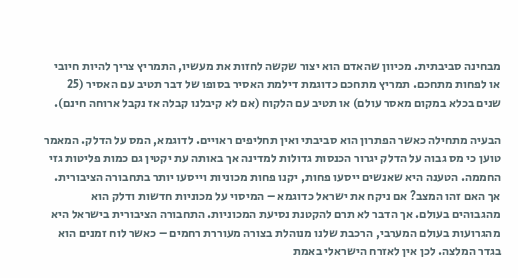מבחינה סביבתית. מכיוון שהאדם הוא יצור שקשה לחזות את מעשיו, התמריץ צריך להיות חיובי או לפחות מתחכם. תמריץ מתחכם כדוגמת דילמת האסיר בסופו של דבר תטיב עם האסיר (25 שנים בכלא במקום מאסר עולם) או תטיב עם הלקוח (אם לא קיבלנו קבלה אז נקבל ארוחה חינם).

הבעיה מתחילה כאשר הפתרון הוא סביבתי ואין תחליפים ראויים. לדוגמא, המס על הדלק. המאמר טוען כי מס גבוה על הדלק יגרור הכנסות גדולות למדינה אך באותה עת יקטין גם כמות פליטות גזי החממה. הטענה היא שאנשים ייסעו פחות, יקנו פחות מכוניות וייסעו יותר בתחבורה הציבורית. אך האם זהו המצב? אם ניקח את ישראל כדוגמא – המיסוי על מכוניות חדשות ודלק הוא מהגבוהים בעולם. אך הדבר לא תרם להקטנת נסיעת המכוניות. התחבורה הציבורית בישראל היא מהגרועות בעולם המערבי, הרכבת שלנו מנוהלת בצורה מעוררת רחמים – כאשר לוח זמנים הוא בגדר המלצה. לכן אין לאזרח הישראלי באמת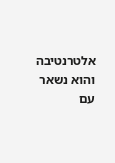אלטרנטיבה והוא נשאר עם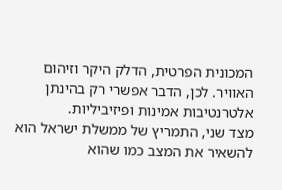המכונית הפרטית, הדלק היקר וזיהום האוויר. לכן, הדבר אפשרי רק בהינתן אלטרנטיבות אמינות ופיזיביליות.
מצד שני, התמריץ של ממשלת ישראל הוא להשאיר את המצב כמו שהוא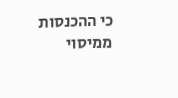כי ההכנסות ממיסוי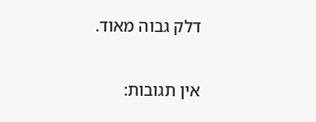דלק גבוה מאוד.

אין תגובות: